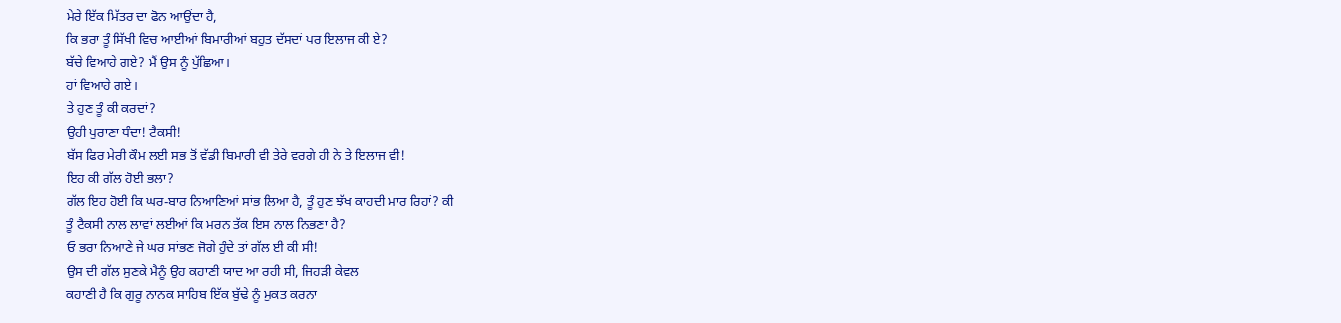ਮੇਰੇ ਇੱਕ ਮਿੱਤਰ ਦਾ ਫੋਨ ਆਉਂਦਾ ਹੈ,
ਕਿ ਭਰਾ ਤੂੰ ਸਿੱਖੀ ਵਿਚ ਆਈਆਂ ਬਿਮਾਰੀਆਂ ਬਹੁਤ ਦੱਸਦਾਂ ਪਰ ਇਲਾਜ ਕੀ ਏ?
ਬੱਚੇ ਵਿਆਹੇ ਗਏ? ਮੈਂ ਉਸ ਨੂੰ ਪੁੱਛਿਆ।
ਹਾਂ ਵਿਆਹੇ ਗਏ।
ਤੇ ਹੁਣ ਤੂੰ ਕੀ ਕਰਦਾਂ?
ਉਹੀ ਪੁਰਾਣਾ ਧੰਦਾ! ਟੈਕਸੀ!
ਬੱਸ ਫਿਰ ਮੇਰੀ ਕੌਮ ਲਈ ਸਭ ਤੋਂ ਵੱਡੀ ਬਿਮਾਰੀ ਵੀ ਤੇਰੇ ਵਰਗੇ ਹੀ ਨੇ ਤੇ ਇਲਾਜ ਵੀ!
ਇਹ ਕੀ ਗੱਲ ਹੋਈ ਭਲਾ?
ਗੱਲ ਇਹ ਹੋਈ ਕਿ ਘਰ-ਬਾਰ ਨਿਆਣਿਆਂ ਸਾਂਭ ਲਿਆ ਹੈ, ਤੂੰ ਹੁਣ ਝੱਖ ਕਾਹਦੀ ਮਾਰ ਰਿਹਾਂ? ਕੀ
ਤੂੰ ਟੈਕਸੀ ਨਾਲ ਲਾਵਾਂ ਲਈਆਂ ਕਿ ਮਰਨ ਤੱਕ ਇਸ ਨਾਲ ਨਿਭਣਾ ਹੈ?
ਓ ਭਰਾ ਨਿਆਣੇ ਜੇ ਘਰ ਸਾਂਭਣ ਜੋਗੇ ਹੁੰਦੇ ਤਾਂ ਗੱਲ ਈ ਕੀ ਸੀ!
ਉਸ ਦੀ ਗੱਲ ਸੁਣਕੇ ਮੈਨੂੰ ਉਹ ਕਹਾਣੀ ਯਾਦ ਆ ਰਹੀ ਸੀ, ਜਿਹੜੀ ਕੇਵਲ
ਕਹਾਣੀ ਹੈ ਕਿ ਗੁਰੂ ਨਾਨਕ ਸਾਹਿਬ ਇੱਕ ਬੁੱਢੇ ਨੂੰ ਮੁਕਤ ਕਰਨਾ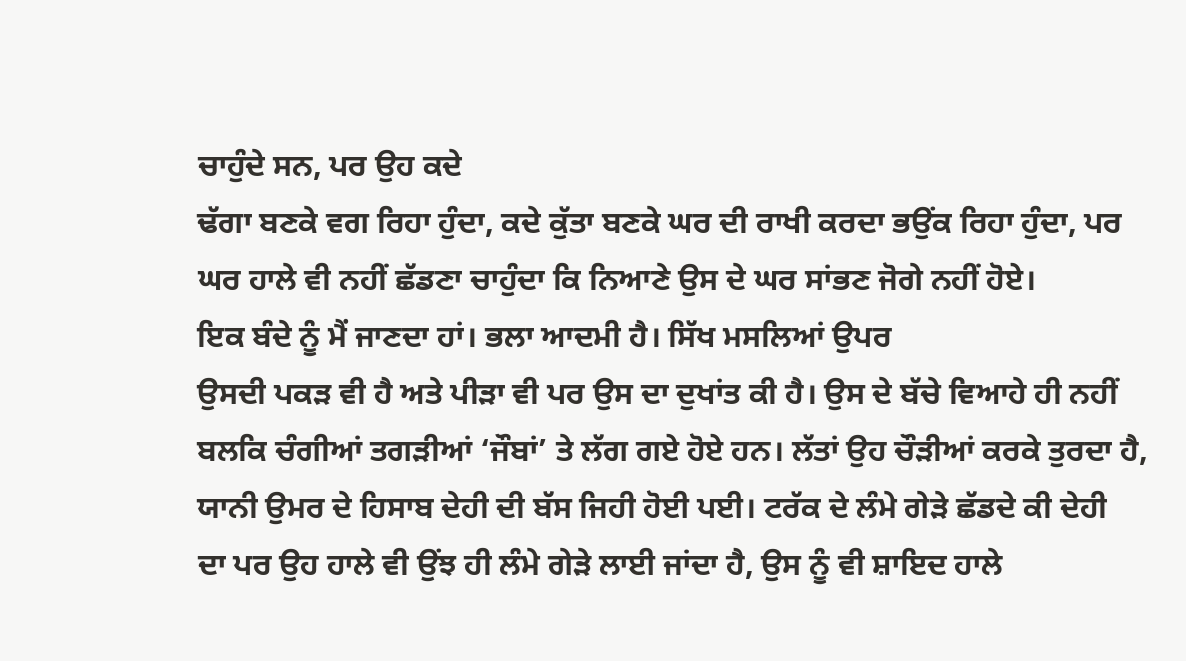ਚਾਹੁੰਦੇ ਸਨ, ਪਰ ਉਹ ਕਦੇ
ਢੱਗਾ ਬਣਕੇ ਵਗ ਰਿਹਾ ਹੁੰਦਾ, ਕਦੇ ਕੁੱਤਾ ਬਣਕੇ ਘਰ ਦੀ ਰਾਖੀ ਕਰਦਾ ਭਉਂਕ ਰਿਹਾ ਹੁੰਦਾ, ਪਰ
ਘਰ ਹਾਲੇ ਵੀ ਨਹੀਂ ਛੱਡਣਾ ਚਾਹੁੰਦਾ ਕਿ ਨਿਆਣੇ ਉਸ ਦੇ ਘਰ ਸਾਂਭਣ ਜੋਗੇ ਨਹੀਂ ਹੋਏ।
ਇਕ ਬੰਦੇ ਨੂੰ ਮੈਂ ਜਾਣਦਾ ਹਾਂ। ਭਲਾ ਆਦਮੀ ਹੈ। ਸਿੱਖ ਮਸਲਿਆਂ ਉਪਰ
ਉਸਦੀ ਪਕੜ ਵੀ ਹੈ ਅਤੇ ਪੀੜਾ ਵੀ ਪਰ ਉਸ ਦਾ ਦੁਖਾਂਤ ਕੀ ਹੈ। ਉਸ ਦੇ ਬੱਚੇ ਵਿਆਹੇ ਹੀ ਨਹੀਂ
ਬਲਕਿ ਚੰਗੀਆਂ ਤਗੜੀਆਂ ‘ਜੌਬਾਂ’ ਤੇ ਲੱਗ ਗਏ ਹੋਏ ਹਨ। ਲੱਤਾਂ ਉਹ ਚੌੜੀਆਂ ਕਰਕੇ ਤੁਰਦਾ ਹੈ,
ਯਾਨੀ ਉਮਰ ਦੇ ਹਿਸਾਬ ਦੇਹੀ ਦੀ ਬੱਸ ਜਿਹੀ ਹੋਈ ਪਈ। ਟਰੱਕ ਦੇ ਲੰਮੇ ਗੇੜੇ ਛੱਡਦੇ ਕੀ ਦੇਹੀ
ਦਾ ਪਰ ਉਹ ਹਾਲੇ ਵੀ ਉਂਝ ਹੀ ਲੰਮੇ ਗੇੜੇ ਲਾਈ ਜਾਂਦਾ ਹੈ, ਉਸ ਨੂੰ ਵੀ ਸ਼ਾਇਦ ਹਾਲੇ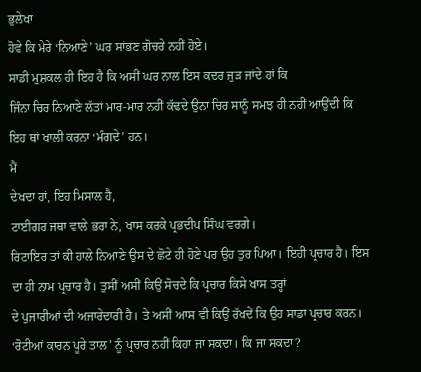ਭੁਲੇਖਾ
ਹੋਵੇ ਕਿ ਮੇਰੇ ‘ਨਿਆਣੇ’ ਘਰ ਸਾਂਭਣ ਗੋਚਰੇ ਨਹੀਂ ਹੋਏ।
ਸਾਡੀ ਮੁਸ਼ਕਲ ਹੀ ਇਹ ਹੈ ਕਿ ਅਸੀਂ ਘਰ ਨਾਲ ਇਸ ਕਦਰ ਜੁੜ ਜਾਂਦੇ ਹਾਂ ਕਿ
ਜਿੰਨਾ ਚਿਰ ਨਿਆਣੇ ਲੱਤਾਂ ਮਾਰ-ਮਾਰ ਨਹੀਂ ਕੱਢਦੇ ਉਨਾ ਚਿਰ ਸਾਨੂੰ ਸਮਝ ਹੀ ਨਹੀਂ ਆਉਂਦੀ ਕਿ
ਇਹ ਥਾਂ ਖਾਲੀ ਕਰਨਾ ‘ਮੰਗਦੇ’ ਹਨ।
ਮੈਂ
ਦੇਖਦਾ ਹਾਂ, ਇਹ ਮਿਸਾਲ ਹੈ,
ਟਾਈਗਰ ਜਥਾ ਵਾਲੇ ਭਰਾ ਨੇ, ਖਾਸ ਕਰਕੇ ਪ੍ਰਭਦੀਪ ਸਿੰਘ ਵਰਗੇ।
ਰਿਟਾਇਰ ਤਾਂ ਕੀ ਹਾਲੇ ਨਿਆਣੇ ਉਸ ਦੇ ਛੋਟੇ ਹੀ ਹੋਣੇ ਪਰ ਉਹ ਤੁਰ ਪਿਆ। ਇਹੀ ਪ੍ਰਚਾਰ ਹੈ। ਇਸ
ਦਾ ਹੀ ਨਾਮ ਪ੍ਰਚਾਰ ਹੈ। ਤੁਸੀਂ ਅਸੀਂ ਕਿਉਂ ਸੋਚਦੇ ਕਿ ਪ੍ਰਚਾਰ ਕਿਸੇ ਖਾਸ ਤਰ੍ਹਾਂ
ਦੇ ਪੁਜਾਰੀਆਂ ਦੀ ਅਜਾਰੇਦਾਰੀ ਹੈ। ਤੇ ਅਸੀਂ ਆਸ ਵੀ ਕਿਉਂ ਰੱਖਦੇਂ ਕਿ ਉਹ ਸਾਡਾ ਪ੍ਰਚਾਰ ਕਰਨ।
‘ਰੋਟੀਆਂ ਕਾਰਨ ਪੂਰੇ ਤਾਲ’ ਨੂੰ ਪ੍ਰਚਾਰ ਨਹੀਂ ਕਿਹਾ ਜਾ ਸਕਦਾ। ਕਿ ਜਾ ਸਕਦਾ?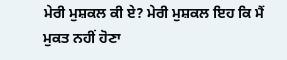ਮੇਰੀ ਮੁਸ਼ਕਲ ਕੀ ਏ? ਮੇਰੀ ਮੁਸ਼ਕਲ ਇਹ ਕਿ ਮੈਂ ਮੁਕਤ ਨਹੀਂ ਹੋਣਾ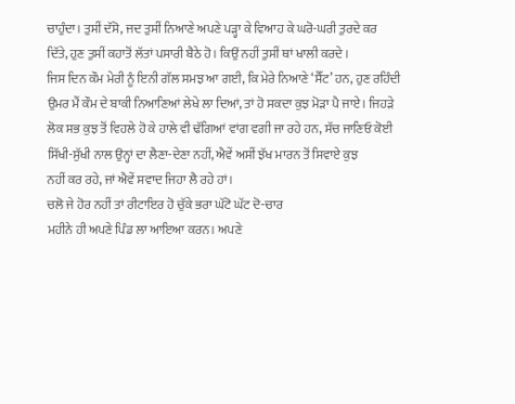ਚਾਹੁੰਦਾ। ਤੁਸੀਂ ਦੱਸੋ, ਜਦ ਤੁਸੀਂ ਨਿਆਣੇ ਅਪਣੇ ਪੜ੍ਹਾ ਕੇ ਵਿਆਹ ਕੇ ਘਰੋ-ਘਰੀ ਤੁਰਦੇ ਕਰ
ਦਿੱਤੇ, ਹੁਣ ਤੁਸੀਂ ਕਹਾਤੋਂ ਲੱਤਾਂ ਪਸਾਰੀ ਬੈਠੇ ਹੋ। ਕਿਉਂ ਨਹੀਂ ਤੁਸੀਂ ਥਾਂ ਖਾਲੀ ਕਰਦੇ।
ਜਿਸ ਦਿਨ ਕੌਮ ਮੇਰੀ ਨੂੰ ਇਨੀ ਗੱਲ ਸਮਝ ਆ ਗਈ, ਕਿ ਮੇਰੇ ਨਿਆਣੇ ‘ਸੈੱਟ’ ਹਨ, ਹੁਣ ਰਹਿੰਦੀ
ਉਮਰ ਮੈਂ ਕੌਮ ਦੇ ਬਾਕੀ ਨਿਆਣਿਆਂ ਲੇਖੇ ਲਾ ਦਿਆਂ, ਤਾਂ ਹੋ ਸਕਦਾ ਕੁਝ ਮੋੜਾ ਪੈ ਜਾਏ। ਜਿਹੜੇ
ਲੋਕ ਸਭ ਕੁਝ ਤੋਂ ਵਿਹਲੇ ਹੋ ਕੇ ਹਾਲੇ ਵੀ ਢੱਗਿਆਂ ਵਾਂਗ ਵਗੀ ਜਾ ਰਹੇ ਹਨ, ਸੱਚ ਜਾਣਿਓ ਕੋਈ
ਸਿੱਖੀ-ਸੁੱਖੀ ਨਾਲ ਉਨ੍ਹਾਂ ਦਾ ਲੈਣਾ-ਦੇਣਾ ਨਹੀਂ, ਐਵੇਂ ਅਸੀਂ ਝੱਖ ਮਾਰਨ ਤੋਂ ਸਿਵਾਏ ਕੁਝ
ਨਹੀਂ ਕਰ ਰਹੇ, ਜਾਂ ਐਵੇਂ ਸਵਾਦ ਜਿਹਾ ਲੈ ਰਹੇ ਹਾਂ।
ਚਲੋ ਜੇ ਹੋਰ ਨਹੀਂ ਤਾਂ ਰੀਟਾਇਰ ਹੋ ਚੁੱਕੇ ਭਰਾ ਘੱਟੋ ਘੱਟ ਦੋ-ਚਾਰ
ਮਹੀਨੇ ਹੀ ਅਪਣੇ ਪਿੰਡ ਲਾ ਆਇਆ ਕਰਨ। ਅਪਣੇ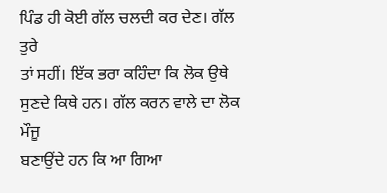ਪਿੰਡ ਹੀ ਕੋਈ ਗੱਲ ਚਲਦੀ ਕਰ ਦੇਣ। ਗੱਲ ਤੁਰੇ
ਤਾਂ ਸਹੀਂ। ਇੱਕ ਭਰਾ ਕਹਿੰਦਾ ਕਿ ਲੋਕ ਉਥੇ ਸੁਣਦੇ ਕਿਥੇ ਹਨ। ਗੱਲ ਕਰਨ ਵਾਲੇ ਦਾ ਲੋਕ ਮੌਜੂ
ਬਣਾਉਂਦੇ ਹਨ ਕਿ ਆ ਗਿਆ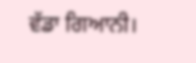ਵੱਡਾ ਗਿਆਨੀ।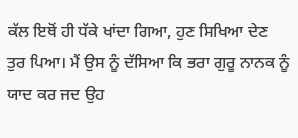ਕੱਲ ਇਥੋਂ ਹੀ ਧੱਕੇ ਖਾਂਦਾ ਗਿਆ, ਹੁਣ ਸਿਖਿਆ ਦੇਣ
ਤੁਰ ਪਿਆ। ਮੈਂ ਉਸ ਨੂੰ ਦੱਸਿਆ ਕਿ ਭਰਾ ਗੁਰੂ ਨਾਨਕ ਨੂੰ ਯਾਦ ਕਰ ਜਦ ਉਹ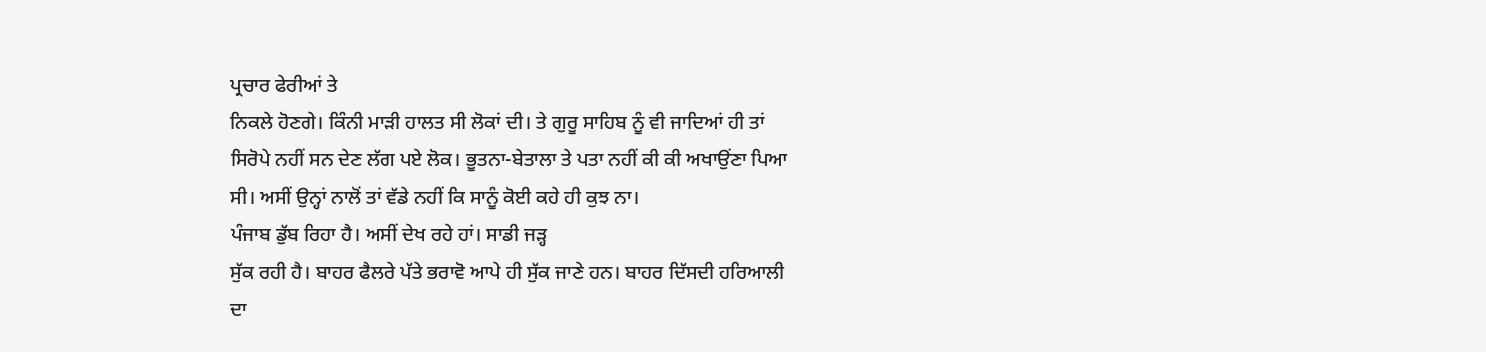ਪ੍ਰਚਾਰ ਫੇਰੀਆਂ ਤੇ
ਨਿਕਲੇ ਹੋਣਗੇ। ਕਿੰਨੀ ਮਾੜੀ ਹਾਲਤ ਸੀ ਲੋਕਾਂ ਦੀ। ਤੇ ਗੁਰੂ ਸਾਹਿਬ ਨੂੰ ਵੀ ਜਾਦਿਆਂ ਹੀ ਤਾਂ
ਸਿਰੋਪੇ ਨਹੀਂ ਸਨ ਦੇਣ ਲੱਗ ਪਏ ਲੋਕ। ਭੂਤਨਾ-ਬੇਤਾਲਾ ਤੇ ਪਤਾ ਨਹੀਂ ਕੀ ਕੀ ਅਖਾਉਂਣਾ ਪਿਆ
ਸੀ। ਅਸੀਂ ਉਨ੍ਹਾਂ ਨਾਲੋਂ ਤਾਂ ਵੱਡੇ ਨਹੀਂ ਕਿ ਸਾਨੂੰ ਕੋਈ ਕਹੇ ਹੀ ਕੁਝ ਨਾ।
ਪੰਜਾਬ ਡੁੱਬ ਰਿਹਾ ਹੈ। ਅਸੀਂ ਦੇਖ ਰਹੇ ਹਾਂ। ਸਾਡੀ ਜੜ੍ਹ
ਸੁੱਕ ਰਹੀ ਹੈ। ਬਾਹਰ ਫੈਲਰੇ ਪੱਤੇ ਭਰਾਵੋ ਆਪੇ ਹੀ ਸੁੱਕ ਜਾਣੇ ਹਨ। ਬਾਹਰ ਦਿੱਸਦੀ ਹਰਿਆਲੀ
ਦਾ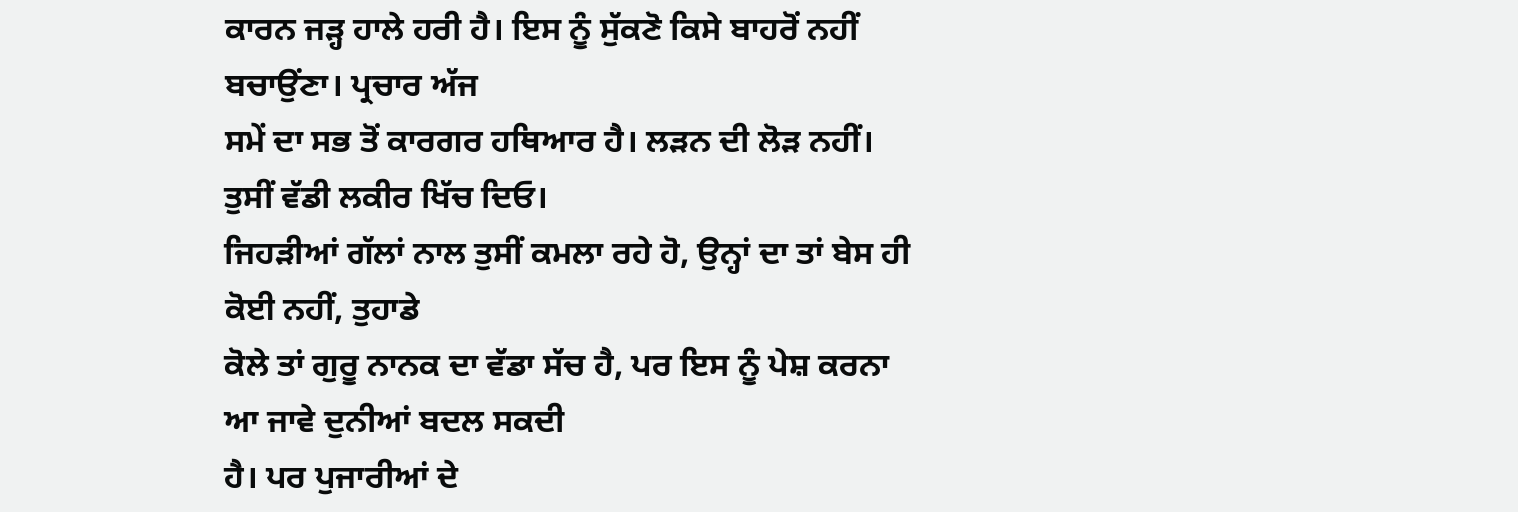ਕਾਰਨ ਜੜ੍ਹ ਹਾਲੇ ਹਰੀ ਹੈ। ਇਸ ਨੂੰ ਸੁੱਕਣੋ ਕਿਸੇ ਬਾਹਰੋਂ ਨਹੀਂ ਬਚਾਉਂਣਾ। ਪ੍ਰਚਾਰ ਅੱਜ
ਸਮੇਂ ਦਾ ਸਭ ਤੋਂ ਕਾਰਗਰ ਹਥਿਆਰ ਹੈ। ਲੜਨ ਦੀ ਲੋੜ ਨਹੀਂ। ਤੁਸੀਂ ਵੱਡੀ ਲਕੀਰ ਖਿੱਚ ਦਿਓ।
ਜਿਹੜੀਆਂ ਗੱਲਾਂ ਨਾਲ ਤੁਸੀਂ ਕਮਲਾ ਰਹੇ ਹੋ, ਉਨ੍ਹਾਂ ਦਾ ਤਾਂ ਬੇਸ ਹੀ ਕੋਈ ਨਹੀਂ, ਤੁਹਾਡੇ
ਕੋਲੇ ਤਾਂ ਗੁਰੂ ਨਾਨਕ ਦਾ ਵੱਡਾ ਸੱਚ ਹੈ, ਪਰ ਇਸ ਨੂੰ ਪੇਸ਼ ਕਰਨਾ ਆ ਜਾਵੇ ਦੁਨੀਆਂ ਬਦਲ ਸਕਦੀ
ਹੈ। ਪਰ ਪੁਜਾਰੀਆਂ ਦੇ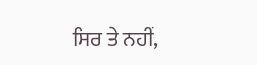ਸਿਰ ਤੇ ਨਹੀਂ,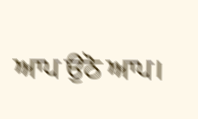ਆਪ ਉਠੋ ਆਪ।